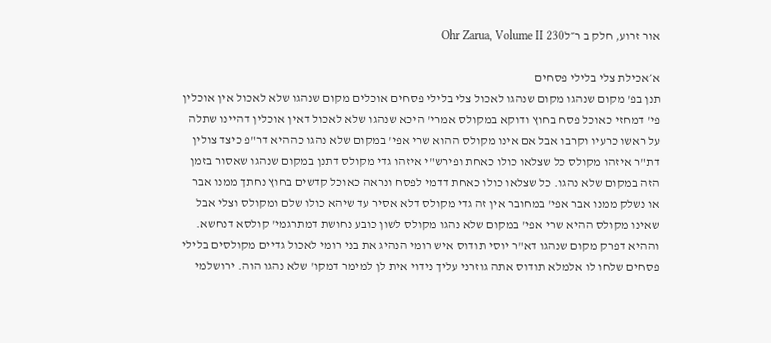אור זרוע, חלק ב ר״לOhr Zarua, Volume II 230

א׳אכילת צלי בלילי פסחים
תנן בפ' מקום שנהגו מקום שנהגו לאכול צלי בלילי פסחים אוכלים מקום שנהגו שלא לאכול אין אוכלין פי' דמחזי כאוכל פסח בחוץ ודוקא במקולס אמרי' היכא שנהגו שלא לאכול דאין אוכלין דהיינו שתלה על ראשו כרעיו וקרבו אבל אם אינו מקולס ההוא שרי אפי' במקום שלא נהגו כההיא דר"פ כיצד צולין דת"ר איזהו מקולס כל שצלאו כולו כאחת ופירש"י איזהו גדי מקולס דתנן במקום שנהגו שאסור בזמן הזה במקום שלא נהגו. כל שצלאו כולו כאחת דדמי לפסח ונראה כאוכל קדשים בחוץ נחתך ממנו אבר או נשלק ממנו אבר אפי' במחובר אין זה גדי מקולס דלא אסיר עד שיהא כולו שלם ומקולס וצלי אבל שאינו מקולס ההיא שרי אפי' במקום שלא נהגו מקולס לשון כובע נחושת דמתרגמי' קולסא דנחשא. וההיא דפרק מקום שנהגו דא"ר יוסי תודוס איש רומי הנהיג את בני רומי לאכול גדיים מקולסים בלילי פסחים שלחו לו אלמלא תודוס אתה גוזרני עליך נידוי אית לן למימר דמקו' שלא נהגו הוה. ירושלמי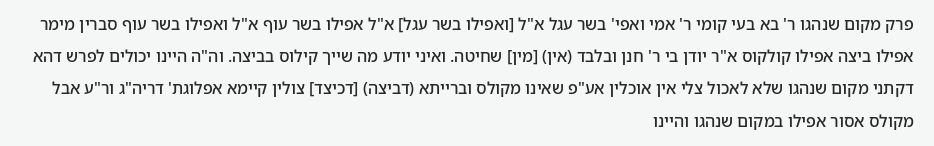פרק מקום שנהגו ר' בא בעי קומי ר' אמי ואפי' בשר עגל א"ל [ואפילו בשר עגל] א"ל אפילו בשר עוף א"ל ואפילו בשר עוף סברין מימר אפילו ביצה אפילו קולקוס א"ר יודן בי ר' חנן ובלבד (אין) [מין] שחיטה. ואיני יודע מה שייך קילוס בביצה. וה"ה היינו יכולים לפרש דהא דקתני מקום שנהגו שלא לאכול צלי אין אוכלין אע"פ שאינו מקולס וברייתא (דביצה) [דכיצד] צולין קיימא אפלוגת' דריה"ג ור"ע אבל מקולס אסור אפילו במקום שנהגו והיינו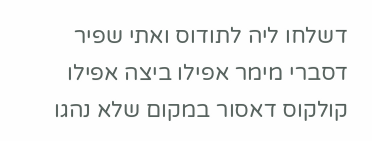דשלחו ליה לתודוס ואתי שפיר דסברי מימר אפילו ביצה אפילו קולקוס דאסור במקום שלא נהגו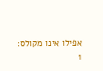אפילו אינו מקולס:
1